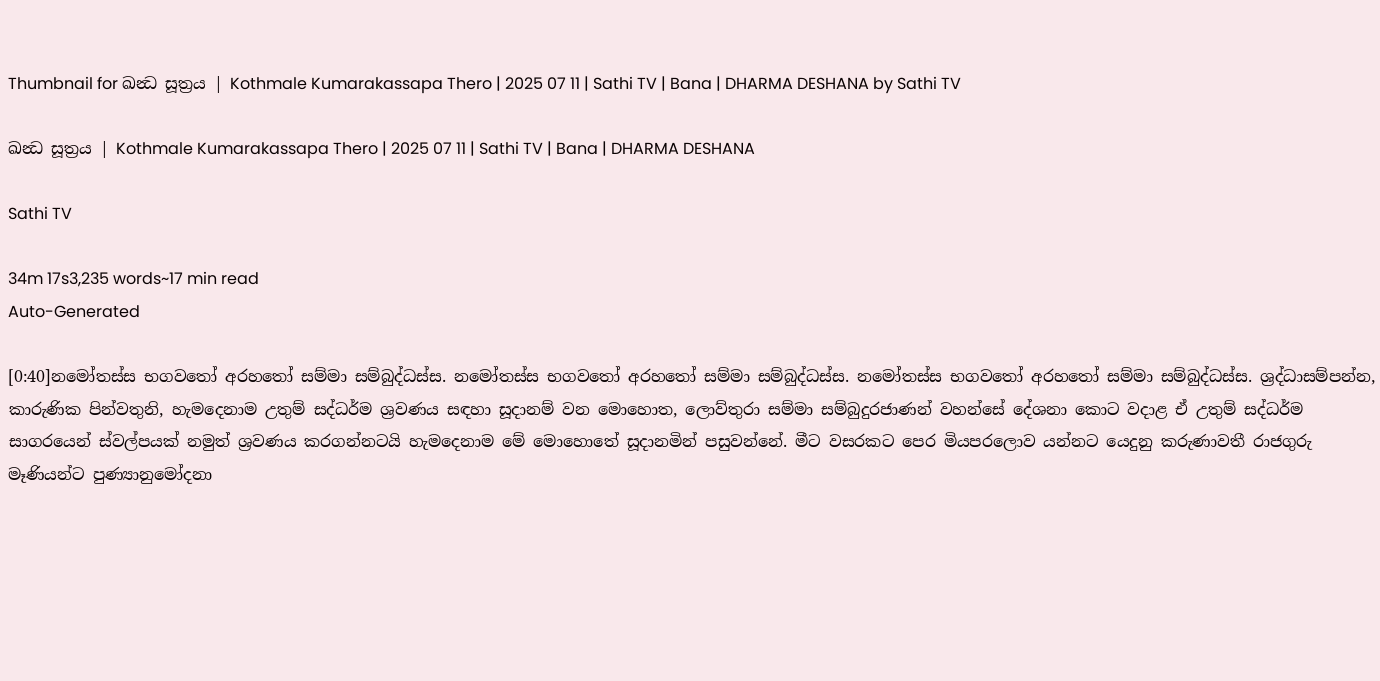Thumbnail for ඛන්‍ධ සූත්‍රය | Kothmale Kumarakassapa Thero | 2025 07 11 | Sathi TV | Bana | DHARMA DESHANA by Sathi TV

ඛන්‍ධ සූත්‍රය | Kothmale Kumarakassapa Thero | 2025 07 11 | Sathi TV | Bana | DHARMA DESHANA

Sathi TV

34m 17s3,235 words~17 min read
Auto-Generated

[0:40]නමෝතස්ස භගවතෝ අරහතෝ සම්මා සම්බුද්ධස්ස. නමෝතස්ස භගවතෝ අරහතෝ සම්මා සම්බුද්ධස්ස. නමෝතස්ස භගවතෝ අරහතෝ සම්මා සම්බුද්ධස්ස. ශ්‍රද්ධාසම්පන්න, කාරුණික පින්වතුනි, හැමදෙනාම උතුම් සද්ධර්ම ශ්‍රවණය සඳහා සූදානම් වන මොහොත, ලොව්තුරා සම්මා සම්බුදුරජාණන් වහන්සේ දේශනා කොට වදාළ ඒ උතුම් සද්ධර්ම සාගරයෙන් ස්වල්පයක් නමුත් ශ්‍රවණය කරගන්නටයි හැමදෙනාම මේ මොහොතේ සූදානමින් පසුවන්නේ. මීට වසරකට පෙර මියපරලොව යන්නට යෙදුනු කරුණාවතී රාජගුරු මෑණියන්ට පුණ්‍යානුමෝදනා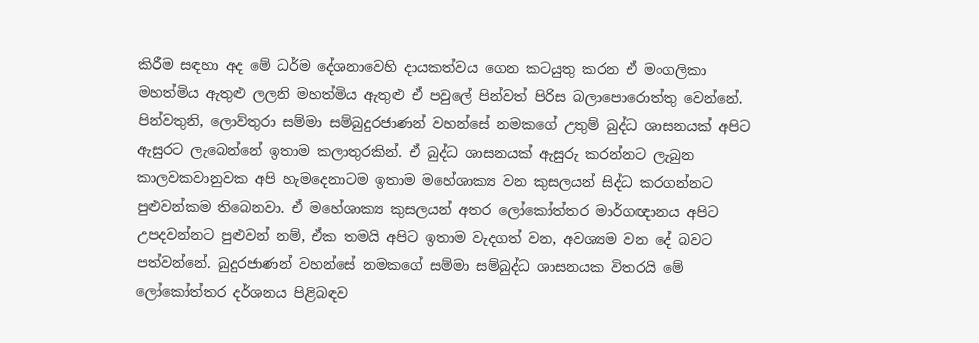කිරීම සඳහා අද මේ ධර්ම දේශනාවෙහි දායකත්වය ගෙන කටයුතු කරන ඒ මංගලිකා මහත්මිය ඇතුළු ලලනි මහත්මිය ඇතුළු ඒ පවුලේ පින්වත් පිරිස බලාපොරොත්තු වෙන්නේ. පින්වතුනි, ලොව්තුරා සම්මා සම්බුදුරජාණන් වහන්සේ නමකගේ උතුම් බුද්ධ ශාසනයක් අපිට ඇසුරට ලැබෙන්නේ ඉතාම කලාතුරකින්. ඒ බුද්ධ ශාසනයක් ඇසුරු කරන්නට ලැබුන කාලවකවානුවක අපි හැමදෙනාටම ඉතාම මහේශාක්‍ය වන කුසලයන් සිද්ධ කරගන්නට පුළුවන්කම තිබෙනවා. ඒ මහේශාක්‍ය කුසලයන් අතර ලෝකෝත්තර මාර්ගඥානය අපිට උපදවන්නට පුළුවන් නම්, ඒක තමයි අපිට ඉතාම වැදගත් වන, අවශ්‍යම වන දේ බවට පත්වන්නේ. බුදුරජාණන් වහන්සේ නමකගේ සම්මා සම්බුද්ධ ශාසනයක විතරයි මේ ලෝකෝත්තර දර්ශනය පිළිබඳව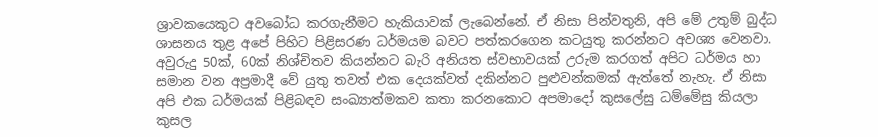ශ්‍රාවකයෙකුට අවබෝධ කරගැනීමට හැකියාවක් ලැබෙන්නේ. ඒ නිසා පින්වතුනි, අපි මේ උතුම් බුද්ධ ශාසනය තුළ අපේ පිහිට පිළිසරණ ධර්මයම බවට පත්කරගෙන කටයුතු කරන්නට අවශ්‍ය වෙනවා. අවුරුදු 50ක්, 60ක් නිශ්චිතව කියන්නට බැරි අනියත ස්වභාවයක් උරුම කරගත් අපිට ධර්මය හා සමාන වන අප්‍රමාදී වේ යුතු තවත් එක දෙයක්වත් දකින්නට පුළුවන්කමක් ඇත්තේ නැහැ. ඒ නිසා අපි එක ධර්මයක් පිළිබඳව සංඛ්‍යාත්මකව කතා කරනකොට අපමාදෝ කුසලේසු ධම්මේසු කියලා කුසල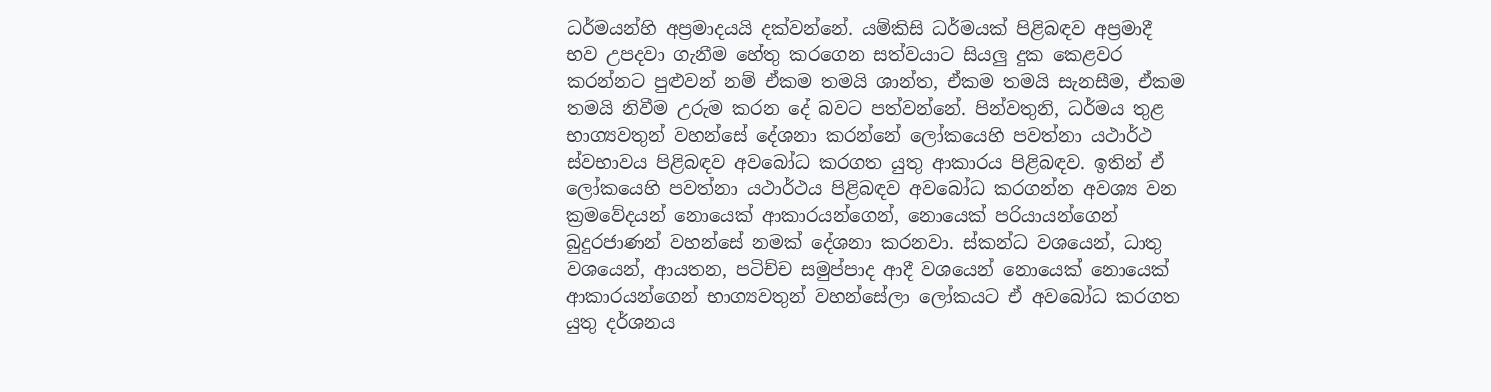ධර්මයන්හි අප්‍රමාදයයි දක්වන්නේ. යම්කිසි ධර්මයක් පිළිබඳව අප්‍රමාදී භව උපදවා ගැනීම හේතු කරගෙන සත්වයාට සියලු දුක කෙළවර කරන්නට පුළුවන් නම් ඒකම තමයි ශාන්ත, ඒකම තමයි සැනසීම, ඒකම තමයි නිවීම උරුම කරන දේ බවට පත්වන්නේ. පින්වතුනි, ධර්මය තුළ භාග්‍යවතුන් වහන්සේ දේශනා කරන්නේ ලෝකයෙහි පවත්නා යථාර්ථ ස්වභාවය පිළිබඳව අවබෝධ කරගත යුතු ආකාරය පිළිබඳව. ඉතින් ඒ ලෝකයෙහි පවත්නා යථාර්ථය පිළිබඳව අවබෝධ කරගන්න අවශ්‍ය වන ක්‍රමවේදයන් නොයෙක් ආකාරයන්ගෙන්, නොයෙක් පරියායන්ගෙන් බුදුරජාණන් වහන්සේ නමක් දේශනා කරනවා. ස්කන්ධ වශයෙන්, ධාතු වශයෙන්, ආයතන, පටිච්ච සමුප්පාද ආදී වශයෙන් නොයෙක් නොයෙක් ආකාරයන්ගෙන් භාග්‍යවතුන් වහන්සේලා ලෝකයට ඒ අවබෝධ කරගත යුතු දර්ශනය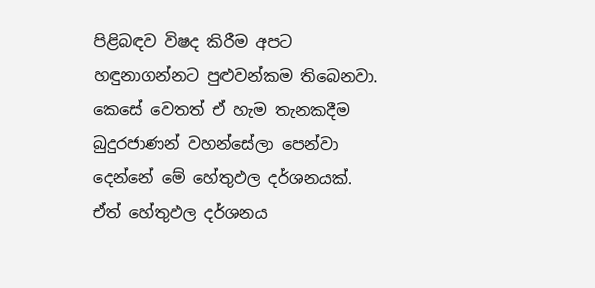පිළිබඳව විෂද කිරීම අපට හඳුනාගන්නට පුළුවන්කම තිබෙනවා. කෙසේ වෙතත් ඒ හැම තැනකදීම බුදුරජාණන් වහන්සේලා පෙන්වා දෙන්නේ මේ හේතුඵල දර්ශනයක්. ඒත් හේතුඵල දර්ශනය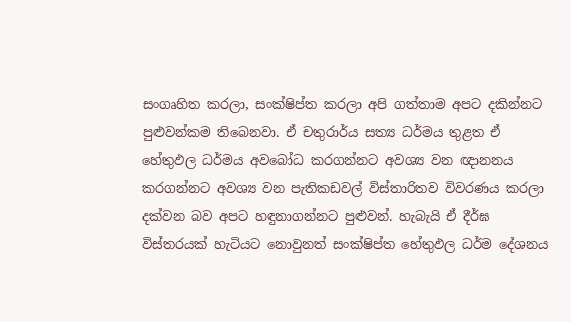සංගෘහිත කරලා, සංක්ෂිප්ත කරලා අපි ගත්තාම අපට දකින්නට පුළුවන්කම තිබෙනවා. ඒ චතුරාර්ය සත්‍ය ධර්මය තුළත ඒ හේතුඵල ධර්මය අවබෝධ කරගන්නට අවශ්‍ය වන ඥානනය කරගන්නට අවශ්‍ය වන පැතිකඩවල් විස්තාරිතව විවරණය කරලා දක්වන බව අපට හඳුනාගන්නට පුළුවන්. හැබැයි ඒ දීර්ඝ විස්තරයක් හැටියට නොවුනත් සංක්ෂිප්ත හේතුඵල ධර්ම දේශනය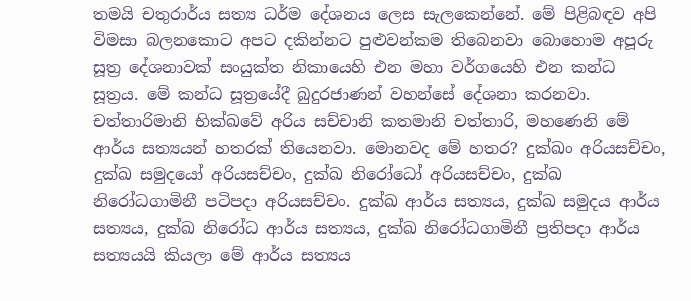තමයි චතුරාර්ය සත්‍ය ධර්ම දේශනය ලෙස සැලකෙන්නේ. මේ පිළිබඳව අපි විමසා බලනකොට අපට දකින්නට පුළුවන්කම තිබෙනවා බොහොම අපූරු සූත්‍ර දේශනාවක් සංයුක්ත නිකායෙහි එන මහා වර්ගයෙහි එන කන්ධ සූත්‍රය. මේ කන්ධ සූත්‍රයේදී බුදුරජාණන් වහන්සේ දේශනා කරනවා. චත්තාරිමානි භික්ඛවේ අරිය සච්චානි කතමානි චත්තාරි, මහණෙනි මේ ආර්ය සත්‍යයන් හතරක් තියෙනවා. මොනවද මේ හතර? දුක්ඛං අරියසච්චං, දුක්ඛ සමුදයෝ අරියසච්චං, දුක්ඛ නිරෝධෝ අරියසච්චං, දුක්ඛ නිරෝධගාමිනී පටිපදා අරියසච්චං. දුක්ඛ ආර්ය සත්‍යය, දුක්ඛ සමුදය ආර්ය සත්‍යය, දුක්ඛ නිරෝධ ආර්ය සත්‍යය, දුක්ඛ නිරෝධගාමිනී ප්‍රතිපදා ආර්ය සත්‍යයයි කියලා මේ ආර්ය සත්‍යය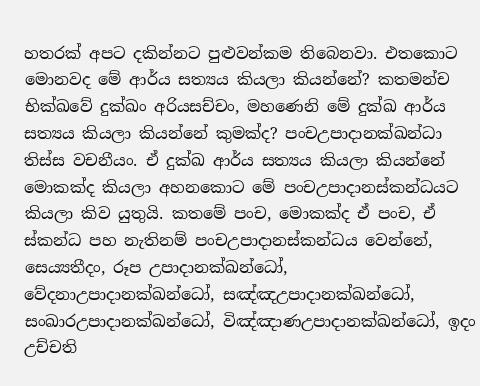හතරක් අපට දකින්නට පුළුවන්කම තිබෙනවා. එතකොට මොනවද මේ ආර්ය සත්‍යය කියලා කියන්නේ? කතමන්ච භික්ඛවේ දුක්ඛං අරියසච්චං, මහණෙනි මේ දුක්ඛ ආර්ය සත්‍යය කියලා කියන්නේ කුමක්ද? පංචඋපාදානක්ඛන්ධා තිස්ස වචනීයං. ඒ දුක්ඛ ආර්ය සත්‍යය කියලා කියන්නේ මොකක්ද කියලා අහනකොට මේ පංචඋපාදානස්කන්ධයට කියලා කිව යුතුයි. කතමේ පංච, මොකක්ද ඒ පංච, ඒ ස්කන්ධ පහ නැතිනම් පංචඋපාදානස්කන්ධය වෙන්නේ, සෙය්‍යතීදං, රූප උපාදානක්ඛන්ධෝ, වේදනාඋපාදානක්ඛන්ධෝ, සඤ්ඤඋපාදානක්ඛන්ධෝ, සංඛාරඋපාදානක්ඛන්ධෝ, විඤ්ඤාණඋපාදානක්ඛන්ධෝ, ඉදං උච්චති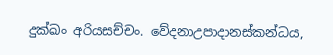දුක්ඛං අරියසච්චං. වේදනාඋපාදානස්කන්ධය,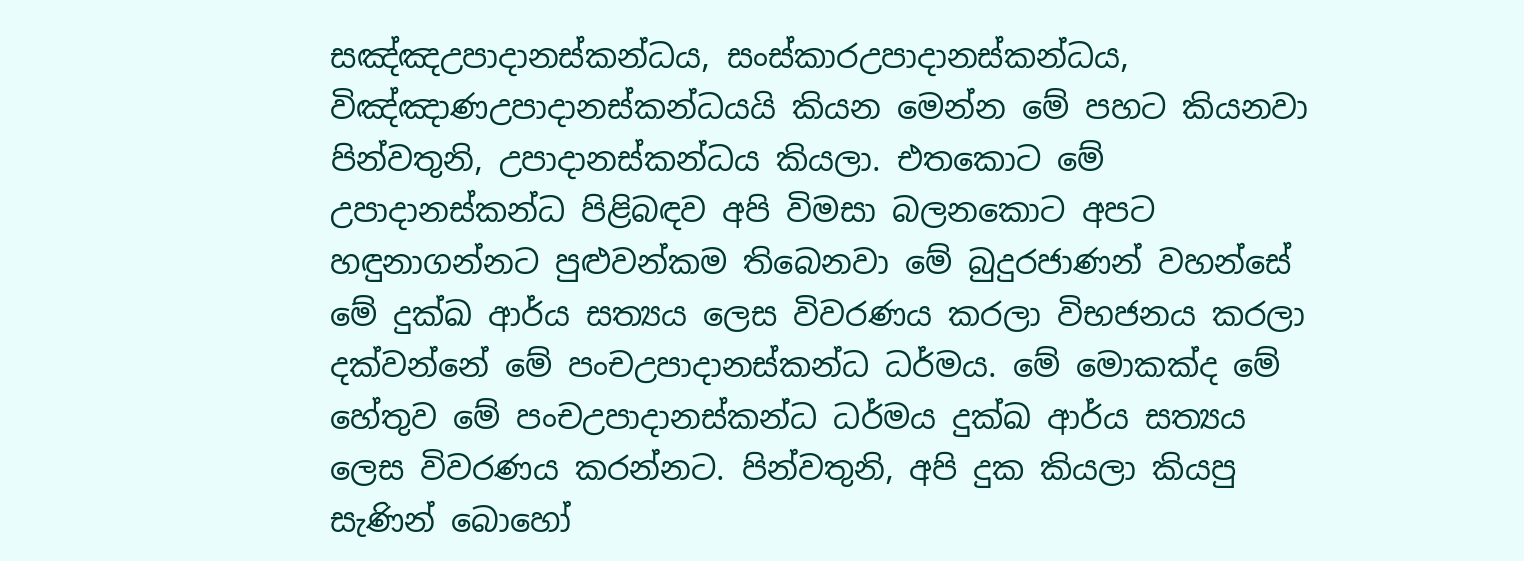සඤ්ඤඋපාදානස්කන්ධය, සංස්කාරඋපාදානස්කන්ධය, විඤ්ඤාණඋපාදානස්කන්ධයයි කියන මෙන්න මේ පහට කියනවා පින්වතුනි, උපාදානස්කන්ධය කියලා. එතකොට මේ උපාදානස්කන්ධ පිළිබඳව අපි විමසා බලනකොට අපට හඳුනාගන්නට පුළුවන්කම තිබෙනවා මේ බුදුරජාණන් වහන්සේ මේ දුක්ඛ ආර්ය සත්‍යය ලෙස විවරණය කරලා විභජනය කරලා දක්වන්නේ මේ පංචඋපාදානස්කන්ධ ධර්මය. මේ මොකක්ද මේ හේතුව මේ පංචඋපාදානස්කන්ධ ධර්මය දුක්ඛ ආර්ය සත්‍යය ලෙස විවරණය කරන්නට. පින්වතුනි, අපි දුක කියලා කියපු සැණින් බොහෝ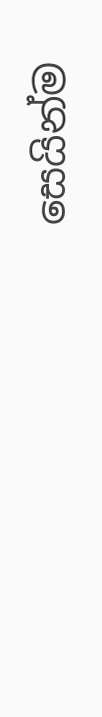සෙයින්ම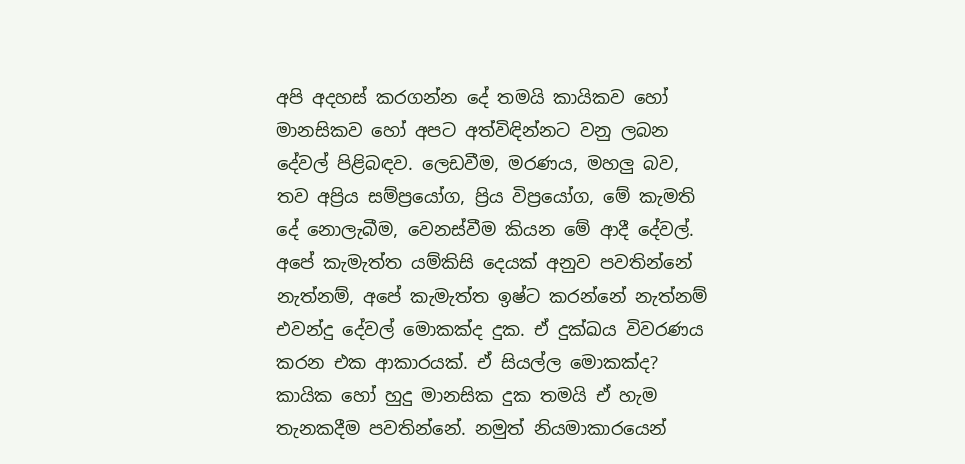අපි අදහස් කරගන්න දේ තමයි කායිකව හෝ මානසිකව හෝ අපට අත්විඳින්නට වනු ලබන දේවල් පිළිබඳව. ලෙඩවීම, මරණය, මහලු බව, තව අප්‍රිය සම්ප්‍රයෝග, ප්‍රිය විප්‍රයෝග, මේ කැමති දේ නොලැබීම, වෙනස්වීම කියන මේ ආදී දේවල්. අපේ කැමැත්ත යම්කිසි දෙයක් අනුව පවතින්නේ නැත්නම්, අපේ කැමැත්ත ඉෂ්ට කරන්නේ නැත්නම් එවන්දු දේවල් මොකක්ද දුක. ඒ දුක්ඛය විවරණය කරන එක ආකාරයක්. ඒ සියල්ල මොකක්ද? කායික හෝ හුදු මානසික දුක තමයි ඒ හැම තැනකදීම පවතින්නේ. නමුත් නියමාකාරයෙන්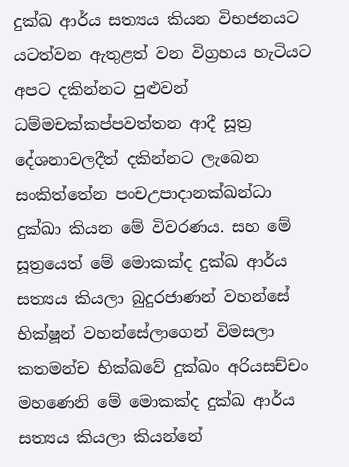දුක්ඛ ආර්ය සත්‍යය කියන විභජනයට යටත්වන ඇතුළත් වන විග්‍රහය හැටියට අපට දකින්නට පුළුවන් ධම්මචක්කප්පවත්තන ආදී සූත්‍ර දේශනාවලදීත් දකින්නට ලැබෙන සංකිත්තේන පංචඋපාදානක්ඛන්ධා දුක්ඛා කියන මේ විවරණය. සහ මේ සූත්‍රයෙත් මේ මොකක්ද දුක්ඛ ආර්ය සත්‍යය කියලා බුදුරජාණන් වහන්සේ භික්ෂූන් වහන්සේලාගෙන් විමසලා කතමන්ච භික්ඛවේ දුක්ඛං අරියසච්චං මහණෙනි මේ මොකක්ද දුක්ඛ ආර්ය සත්‍යය කියලා කියන්නේ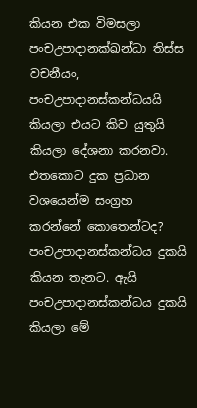කියන එක විමසලා පංචඋපාදානක්ඛන්ධා තිස්ස වචනීයං, පංචඋපාදානස්කන්ධයයි කියලා එයට කිව යුතුයි කියලා දේශනා කරනවා. එතකොට දුක ප්‍රධාන වශයෙන්ම සංග්‍රහ කරන්නේ කොතෙන්ටද? පංචඋපාදානස්කන්ධය දුකයි කියන තැනට. ඇයි පංචඋපාදානස්කන්ධය දුකයි කියලා මේ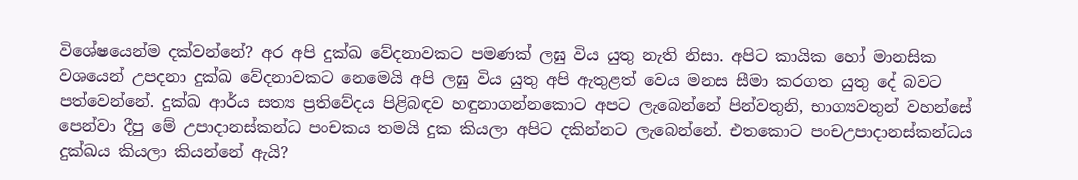විශේෂයෙන්ම දක්වන්නේ? අර අපි දුක්ඛ වේදනාවකට පමණක් ලඝු විය යුතු නැති නිසා. අපිට කායික හෝ මානසික වශයෙන් උපදනා දුක්ඛ වේදනාවකට නෙමෙයි අපි ලඝු විය යුතු අපි ඇතුළත් වෙය මනස සීමා කරගත යුතු දේ බවට පත්වෙන්නේ. දුක්ඛ ආර්ය සත්‍ය ප්‍රතිවේදය පිළිබඳව හඳුනාගන්නකොට අපට ලැබෙන්නේ පින්වතුනි, භාග්‍යවතුන් වහන්සේ පෙන්වා දීපු මේ උපාදානස්කන්ධ පංචකය තමයි දුක කියලා අපිට දකින්නට ලැබෙන්නේ. එතකොට පංචඋපාදානස්කන්ධය දුක්ඛය කියලා කියන්නේ ඇයි?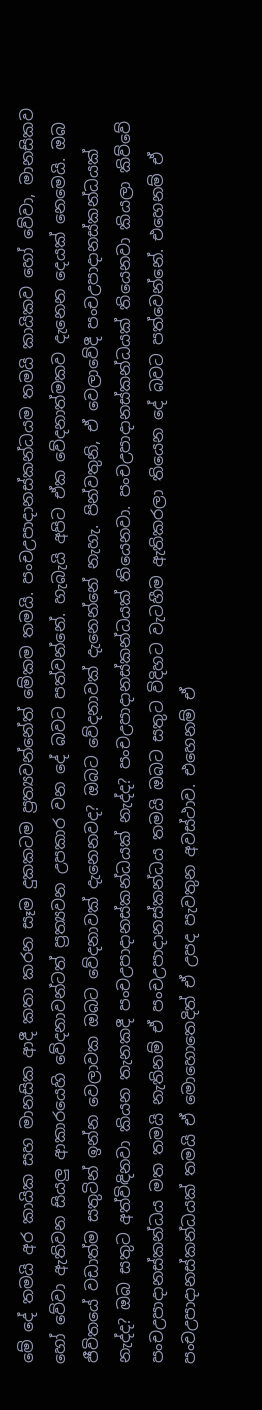මේ දේ තමයි අර කායික සහ මානසික ආදී කතා කරන සෑම දුකකටම ප්‍රත්‍යවන්නේත් මේකම තමයි. පංචඋපාදානස්කන්ධයම තමයි කායිකව හෝ වේවා, මානසිකව හෝ වේවා ඇතිවන සියලු ආකාරයෙහි වේදනාවන්ටත් ප්‍රත්‍යවන උපකාර වන දේ බවට පත්වන්නේ. හැබැයි අපිට ඒක වේදනාත්මකව දැනෙන දෙයක් නෙමෙයි. ඔබ ජීවිතයේ වඩාත්ම සතුටින් ඉන්න වෙලාවක ඔබට වේදනාවක් දැනෙනවද? ඔබට වේදනාවක් දැනෙන්නේ නැහැ. පින්වතුනි, ඒ වෙලාවේදී පංචඋපාදානස්කන්ධයක් නැද්ද? ඔබ සතුට අත්විඳිනවා කියන තැනකදී පංචඋපාදානස්කන්ධයක් නැද්ද? පංචඋපාදානස්කන්ධයක් තියෙනවා. පංචඋපාදානස්කන්ධයක් තියෙනවා කියලා කිව්වේ පංචඋපාදානස්කන්ධය මත තමයි නැතිනම් ඒ පංචඋපාදානස්කන්ධය තමයි ඔබට සතුට විදිහට වැටහීම ඇතිකරලා තියෙන දේ බවට පත්වෙන්නේ. එහෙනම් ඒ පංචඋපාදානස්කන්ධයක් තමයි ඒ මොහොතෙදිත් ඒ උපද පැවතුන අවස්ථාව. එහෙනම් ඒ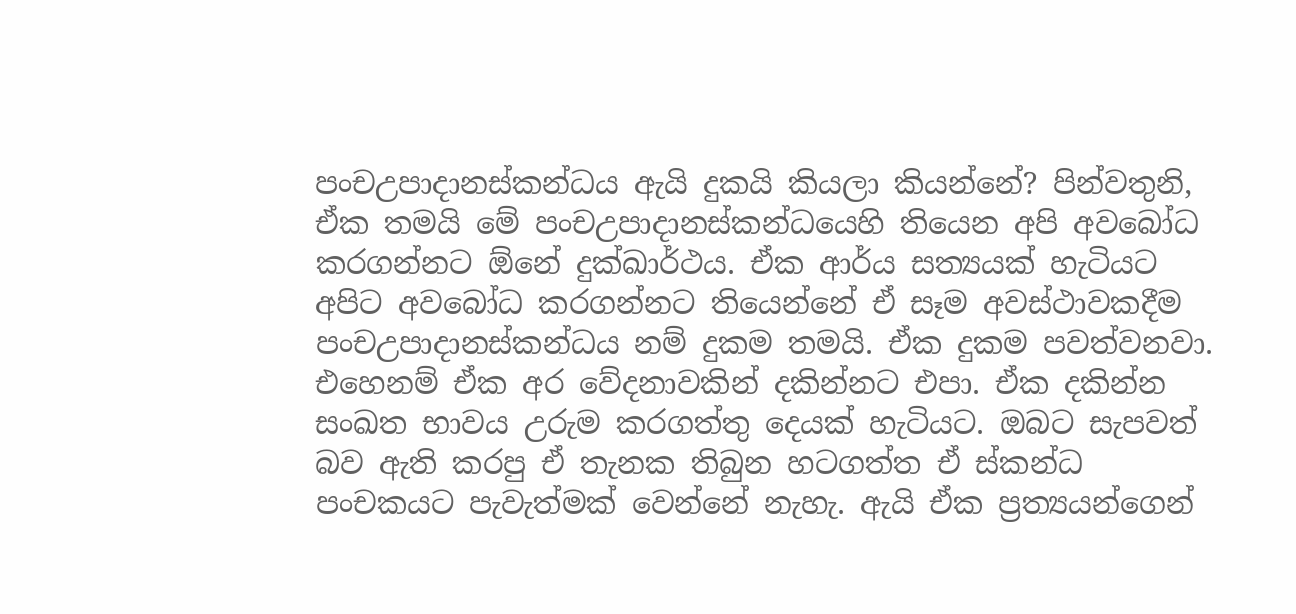පංචඋපාදානස්කන්ධය ඇයි දුකයි කියලා කියන්නේ? පින්වතුනි, ඒක තමයි මේ පංචඋපාදානස්කන්ධයෙහි තියෙන අපි අවබෝධ කරගන්නට ඕනේ දුක්ඛාර්ථය. ඒක ආර්ය සත්‍යයක් හැටියට අපිට අවබෝධ කරගන්නට තියෙන්නේ ඒ සෑම අවස්ථාවකදීම පංචඋපාදානස්කන්ධය නම් දුකම තමයි. ඒක දුකම පවත්වනවා. එහෙනම් ඒක අර වේදනාවකින් දකින්නට එපා. ඒක දකින්න සංඛත භාවය උරුම කරගත්තු දෙයක් හැටියට. ඔබට සැපවත් බව ඇති කරපු ඒ තැනක තිබුන හටගත්ත ඒ ස්කන්ධ පංචකයට පැවැත්මක් වෙන්නේ නැහැ. ඇයි ඒක ප්‍රත්‍යයන්ගෙන්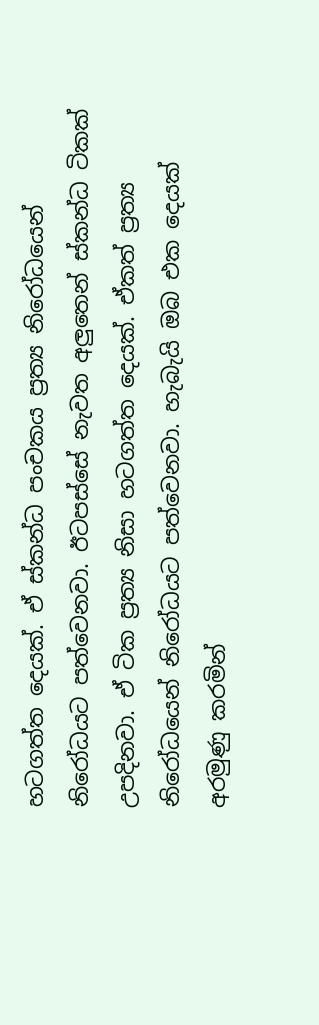හටගත්ත දෙයක්. ඒ ස්කන්ධ පංචකය ප්‍රත්‍ය නිරෝධයෙන් නිරෝධයට පත්වෙනවා. ඊටපස්සේ නැවත අලුතෙන් ස්කන්ධ ටිකක් උපදිනවා. ඒ ටික ප්‍රත්‍ය නිසා හටගත්ත දෙයක්. ඒකත් ප්‍රත්‍ය නිරෝධයෙන් නිරෝධයට පත්වෙනවා. හැබැයි ඔබ එක දෙයක් අරමුණු කරමින්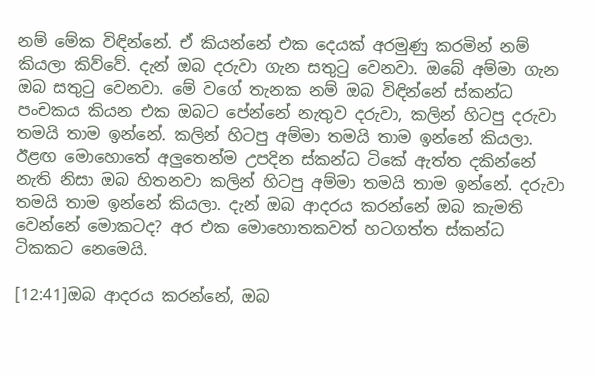නම් මේක විඳින්නේ. ඒ කියන්නේ එක දෙයක් අරමුණු කරමින් නම් කියලා කිව්වේ. දැන් ඔබ දරුවා ගැන සතුටු වෙනවා. ඔබේ අම්මා ගැන ඔබ සතුටු වෙනවා. මේ වගේ තැනක නම් ඔබ විඳින්නේ ස්කන්ධ පංචකය කියන එක ඔබට පේන්නේ නැතුව දරුවා, කලින් හිටපු දරුවා තමයි තාම ඉන්නේ. කලින් හිටපු අම්මා තමයි තාම ඉන්නේ කියලා. ඊළඟ මොහොතේ අලුතෙන්ම උපදින ස්කන්ධ ටිකේ ඇත්ත දකින්නේ නැති නිසා ඔබ හිතනවා කලින් හිටපු අම්මා තමයි තාම ඉන්නේ. දරුවා තමයි තාම ඉන්නේ කියලා. දැන් ඔබ ආදරය කරන්නේ ඔබ කැමති වෙන්නේ මොකටද? අර එක මොහොතකවත් හටගත්ත ස්කන්ධ ටිකකට නෙමෙයි.

[12:41]ඔබ ආදරය කරන්නේ, ඔබ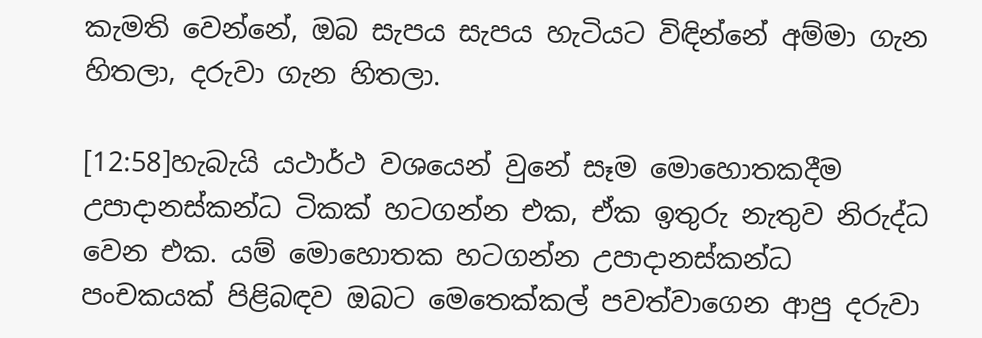කැමති වෙන්නේ, ඔබ සැපය සැපය හැටියට විඳින්නේ අම්මා ගැන හිතලා, දරුවා ගැන හිතලා.

[12:58]හැබැයි යථාර්ථ වශයෙන් වුනේ සෑම මොහොතකදීම උපාදානස්කන්ධ ටිකක් හටගන්න එක, ඒක ඉතුරු නැතුව නිරුද්ධ වෙන එක. යම් මොහොතක හටගන්න උපාදානස්කන්ධ පංචකයක් පිළිබඳව ඔබට මෙතෙක්කල් පවත්වාගෙන ආපු දරුවා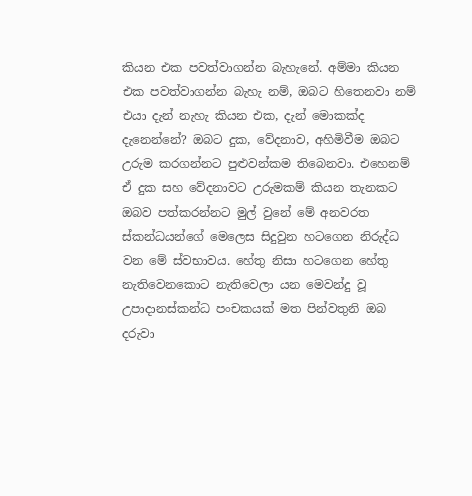කියන එක පවත්වාගන්න බැහැනේ. අම්මා කියන එක පවත්වාගන්න බැහැ නම්, ඔබට හිතෙනවා නම් එයා දැන් නැහැ කියන එක, දැන් මොකක්ද දැනෙන්නේ? ඔබට දුක, වේදනාව, අහිමිවීම ඔබට උරුම කරගන්නට පුළුවන්කම තිබෙනවා. එහෙනම් ඒ දුක සහ වේදනාවට උරුමකම් කියන තැනකට ඔබව පත්කරන්නට මුල් වුනේ මේ අනවරත ස්කන්ධයන්ගේ මෙලෙස සිදුවුන හටගෙන නිරුද්ධ වන මේ ස්වභාවය. හේතු නිසා හටගෙන හේතු නැතිවෙනකොට නැතිවෙලා යන මෙවන්දු වූ උපාදානස්කන්ධ පංචකයක් මත පින්වතුනි ඔබ දරුවා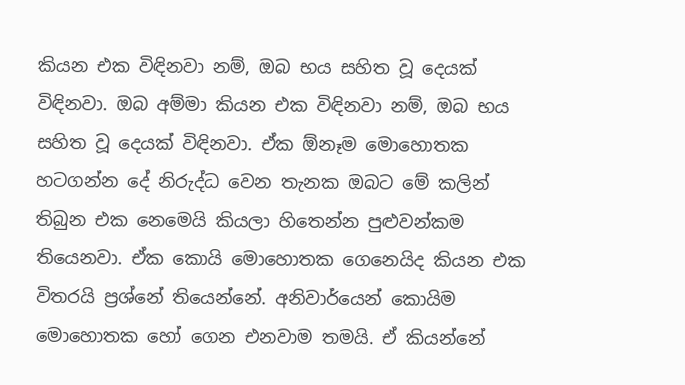කියන එක විඳිනවා නම්, ඔබ භය සහිත වූ දෙයක් විඳිනවා. ඔබ අම්මා කියන එක විඳිනවා නම්, ඔබ භය සහිත වූ දෙයක් විඳිනවා. ඒක ඕනෑම මොහොතක හටගන්න දේ නිරුද්ධ වෙන තැනක ඔබට මේ කලින් තිබුන එක නෙමෙයි කියලා හිතෙන්න පුළුවන්කම තියෙනවා. ඒක කොයි මොහොතක ගෙනෙයිද කියන එක විතරයි ප්‍රශ්නේ තියෙන්නේ. අනිවාර්යෙන් කොයිම මොහොතක හෝ ගෙන එනවාම තමයි. ඒ කියන්නේ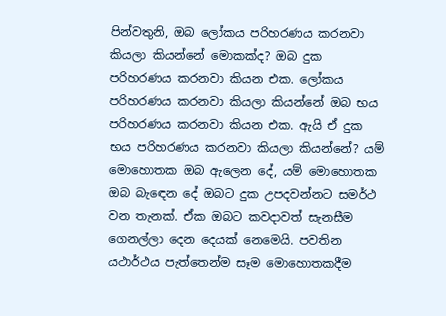පින්වතුනි, ඔබ ලෝකය පරිහරණය කරනවා කියලා කියන්නේ මොකක්ද? ඔබ දුක පරිහරණය කරනවා කියන එක. ලෝකය පරිහරණය කරනවා කියලා කියන්නේ ඔබ භය පරිහරණය කරනවා කියන එක. ඇයි ඒ දුක භය පරිහරණය කරනවා කියලා කියන්නේ? යම් මොහොතක ඔබ ඇලෙන දේ, යම් මොහොතක ඔබ බැඳෙන දේ ඔබට දුක උපදවන්නට සමර්ථ වන තැනක්. ඒක ඔබට කවදාවත් සැනසීම ගෙනල්ලා දෙන දෙයක් නෙමෙයි. පවතින යථාර්ථය පැත්තෙන්ම සෑම මොහොතකදීම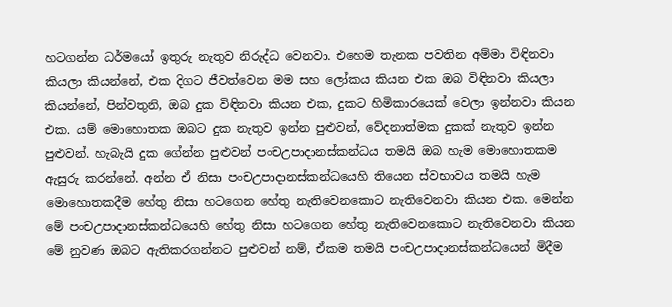හටගන්න ධර්මයෝ ඉතුරු නැතුව නිරුද්ධ වෙනවා. එහෙම තැනක පවතින අම්මා විඳිනවා කියලා කියන්නේ, එක දිගට ජීවත්වෙන මම සහ ලෝකය කියන එක ඔබ විඳිනවා කියලා කියන්නේ, පින්වතුනි, ඔබ දුක විඳිනවා කියන එක, දුකට හිමිකාරයෙක් වෙලා ඉන්නවා කියන එක. යම් මොහොතක ඔබට දුක නැතුව ඉන්න පුළුවන්, වේදනාත්මක දුකක් නැතුව ඉන්න පුළුවන්. හැබැයි දුක ගේන්න පුළුවන් පංචඋපාදානස්කන්ධය තමයි ඔබ හැම මොහොතකම ඇසුරු කරන්නේ. අන්න ඒ නිසා පංචඋපාදානස්කන්ධයෙහි තියෙන ස්වභාවය තමයි හැම මොහොතකදීම හේතු නිසා හටගෙන හේතු නැතිවෙනකොට නැතිවෙනවා කියන එක. මෙන්න මේ පංචඋපාදානස්කන්ධයෙහි හේතු නිසා හටගෙන හේතු නැතිවෙනකොට නැතිවෙනවා කියන මේ නුවණ ඔබට ඇතිකරගන්නට පුළුවන් නම්, ඒකම තමයි පංචඋපාදානස්කන්ධයෙන් මිදීම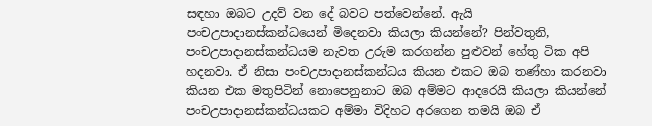සඳහා ඔබට උදව් වන දේ බවට පත්වෙන්නේ. ඇයි පංචඋපාදානස්කන්ධයෙන් මිදෙනවා කියලා කියන්නේ? පින්වතුනි, පංචඋපාදානස්කන්ධයම නැවත උරුම කරගන්න පුළුවන් හේතු ටික අපි හදනවා. ඒ නිසා පංචඋපාදානස්කන්ධය කියන එකට ඔබ තණ්හා කරනවා කියන එක මතුපිටින් නොපෙනුනාට ඔබ අම්මට ආදරෙයි කියලා කියන්නේ පංචඋපාදානස්කන්ධයකට අම්මා විදිහට අරගෙන තමයි ඔබ ඒ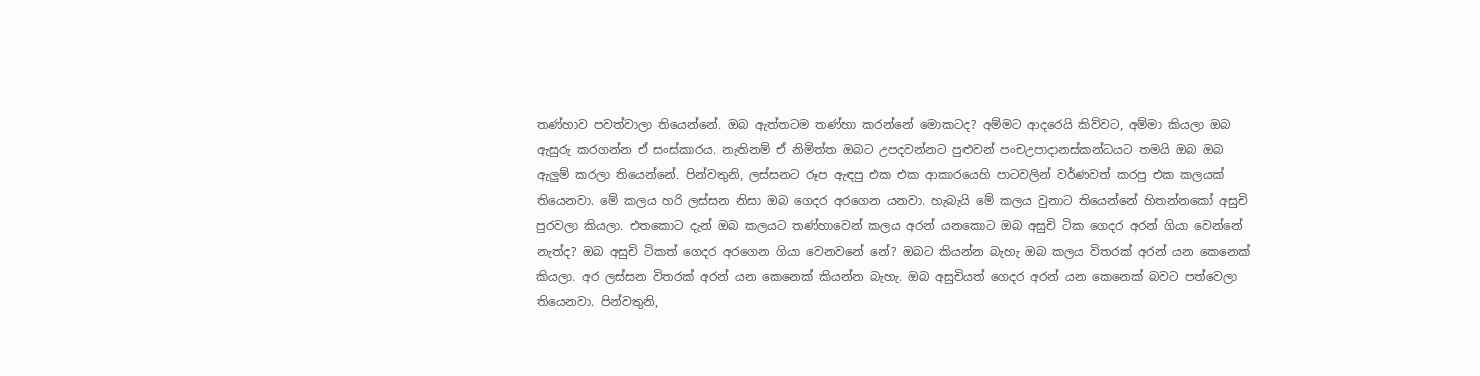තණ්හාව පවත්වාලා තියෙන්නේ. ඔබ ඇත්තටම තණ්හා කරන්නේ මොකටද? අම්මට ආදරෙයි කිව්වට, අම්මා කියලා ඔබ ඇසුරු කරගන්න ඒ සංස්කාරය. නැතිනම් ඒ නිමිත්ත ඔබට උපදවන්නට පුළුවන් පංචඋපාදානස්කන්ධයට තමයි ඔබ ඔබ ඇලුම් කරලා තියෙන්නේ. පින්වතුනි, ලස්සනට රූප ඇඳපු එක එක ආකාරයෙහි පාටවලින් වර්ණවත් කරපු එක කලයක් තියෙනවා. මේ කලය හරි ලස්සන නිසා ඔබ ගෙදර අරගෙන යනවා. හැබැයි මේ කලය වුනාට තියෙන්නේ හිතන්නකෝ අසුචි පුරවලා කියලා. එතකොට දැන් ඔබ කලයට තණ්හාවෙන් කලය අරන් යනකොට ඔබ අසුචි ටික ගෙදර අරන් ගියා වෙන්නේ නැත්ද? ඔබ අසුචි ටිකත් ගෙදර අරගෙන ගියා වෙනවනේ නේ? ඔබට කියන්න බැහැ ඔබ කලය විතරක් අරන් යන කෙනෙක් කියලා. අර ලස්සන විතරක් අරන් යන කෙනෙක් කියන්න බැහැ. ඔබ අසුචියත් ගෙදර අරන් යන කෙනෙක් බවට පත්වෙලා තියෙනවා. පින්වතුනි,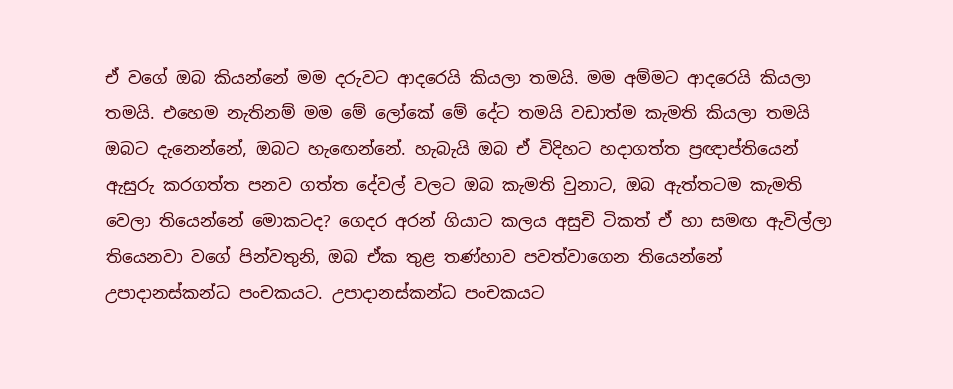ඒ වගේ ඔබ කියන්නේ මම දරුවට ආදරෙයි කියලා තමයි. මම අම්මට ආදරෙයි කියලා තමයි. එහෙම නැතිනම් මම මේ ලෝකේ මේ දේට තමයි වඩාත්ම කැමති කියලා තමයි ඔබට දැනෙන්නේ, ඔබට හැඟෙන්නේ. හැබැයි ඔබ ඒ විදිහට හදාගත්ත ප්‍රඥාප්තියෙන් ඇසුරු කරගත්ත පනව ගත්ත දේවල් වලට ඔබ කැමති වුනාට, ඔබ ඇත්තටම කැමති වෙලා තියෙන්නේ මොකටද? ගෙදර අරන් ගියාට කලය අසුචි ටිකත් ඒ හා සමඟ ඇවිල්ලා තියෙනවා වගේ පින්වතුනි, ඔබ ඒක තුළ තණ්හාව පවත්වාගෙන තියෙන්නේ උපාදානස්කන්ධ පංචකයට. උපාදානස්කන්ධ පංචකයට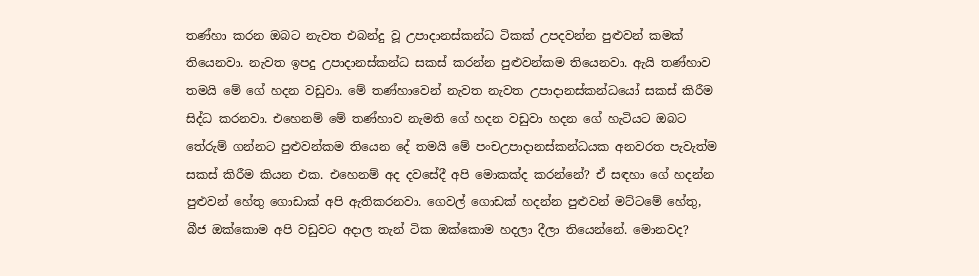තණ්හා කරන ඔබට නැවත එබන්දු වූ උපාදානස්කන්ධ ටිකක් උපදවන්න පුළුවන් කමක් තියෙනවා. නැවත ඉපදු උපාදානස්කන්ධ සකස් කරන්න පුළුවන්කම තියෙනවා. ඇයි තණ්හාව තමයි මේ ගේ හදන වඩුවා. මේ තණ්හාවෙන් නැවත නැවත උපාදානස්කන්ධයෝ සකස් කිරීම සිද්ධ කරනවා. එහෙනම් මේ තණ්හාව නැමති ගේ හදන වඩුවා හදන ගේ හැටියට ඔබට තේරුම් ගන්නට පුළුවන්කම තියෙන දේ තමයි මේ පංචඋපාදානස්කන්ධයක අනවරත පැවැත්ම සකස් කිරීම කියන එක. එහෙනම් අද දවසේදී අපි මොකක්ද කරන්නේ? ඒ සඳහා ගේ හදන්න පුළුවන් හේතු ගොඩාක් අපි ඇතිකරනවා. ගෙවල් ගොඩක් හදන්න පුළුවන් මට්ටමේ හේතු, බීජ ඔක්කොම අපි වඩුවට අදාල තැන් ටික ඔක්කොම හදලා දීලා තියෙන්නේ. මොනවද?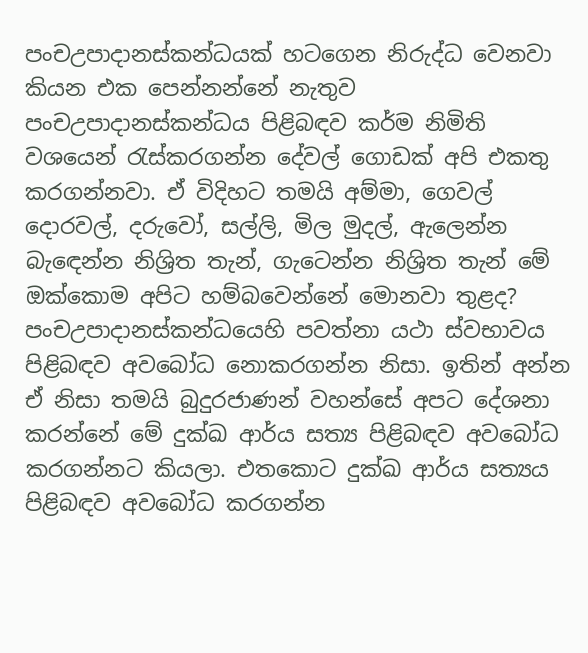පංචඋපාදානස්කන්ධයක් හටගෙන නිරුද්ධ වෙනවා කියන එක පෙන්නන්නේ නැතුව පංචඋපාදානස්කන්ධය පිළිබඳව කර්ම නිමිති වශයෙන් රැස්කරගන්න දේවල් ගොඩක් අපි එකතු කරගන්නවා. ඒ විදිහට තමයි අම්මා, ගෙවල් දොරවල්, දරුවෝ, සල්ලි, මිල මුදල්, ඇලෙන්න බැඳෙන්න නිශ්‍රිත තැන්, ගැටෙන්න නිශ්‍රිත තැන් මේ ඔක්කොම අපිට හම්බවෙන්නේ මොනවා තුළද? පංචඋපාදානස්කන්ධයෙහි පවත්නා යථා ස්වභාවය පිළිබඳව අවබෝධ නොකරගන්න නිසා. ඉතින් අන්න ඒ නිසා තමයි බුදුරජාණන් වහන්සේ අපට දේශනා කරන්නේ මේ දුක්ඛ ආර්ය සත්‍ය පිළිබඳව අවබෝධ කරගන්නට කියලා. එතකොට දුක්ඛ ආර්ය සත්‍යය පිළිබඳව අවබෝධ කරගන්න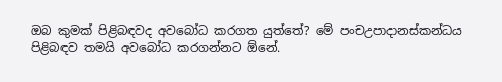ඔබ කුමක් පිළිබඳවද අවබෝධ කරගත යුත්තේ? මේ පංචඋපාදානස්කන්ධය පිළිබඳව තමයි අවබෝධ කරගන්නට ඕනේ.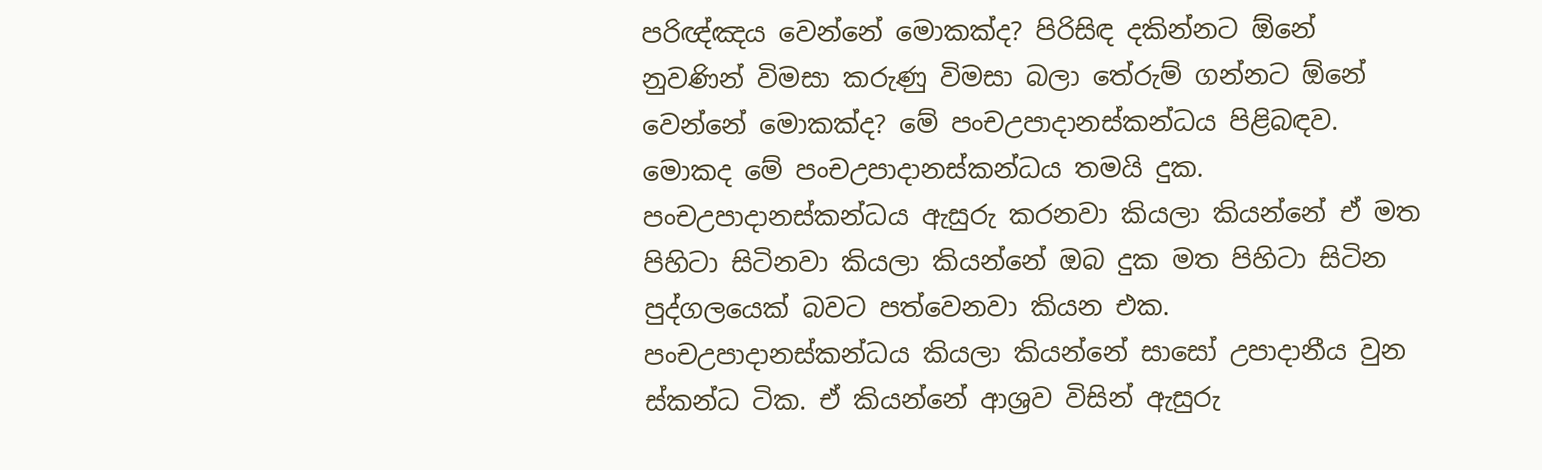පරිඥ්ඤය වෙන්නේ මොකක්ද? පිරිසිඳ දකින්නට ඕනේ නුවණින් විමසා කරුණු විමසා බලා තේරුම් ගන්නට ඕනේ වෙන්නේ මොකක්ද? මේ පංචඋපාදානස්කන්ධය පිළිබඳව. මොකද මේ පංචඋපාදානස්කන්ධය තමයි දුක. පංචඋපාදානස්කන්ධය ඇසුරු කරනවා කියලා කියන්නේ ඒ මත පිහිටා සිටිනවා කියලා කියන්නේ ඔබ දුක මත පිහිටා සිටින පුද්ගලයෙක් බවට පත්වෙනවා කියන එක. පංචඋපාදානස්කන්ධය කියලා කියන්නේ සාසෝ උපාදානීය වුන ස්කන්ධ ටික. ඒ කියන්නේ ආශ්‍රව විසින් ඇසුරු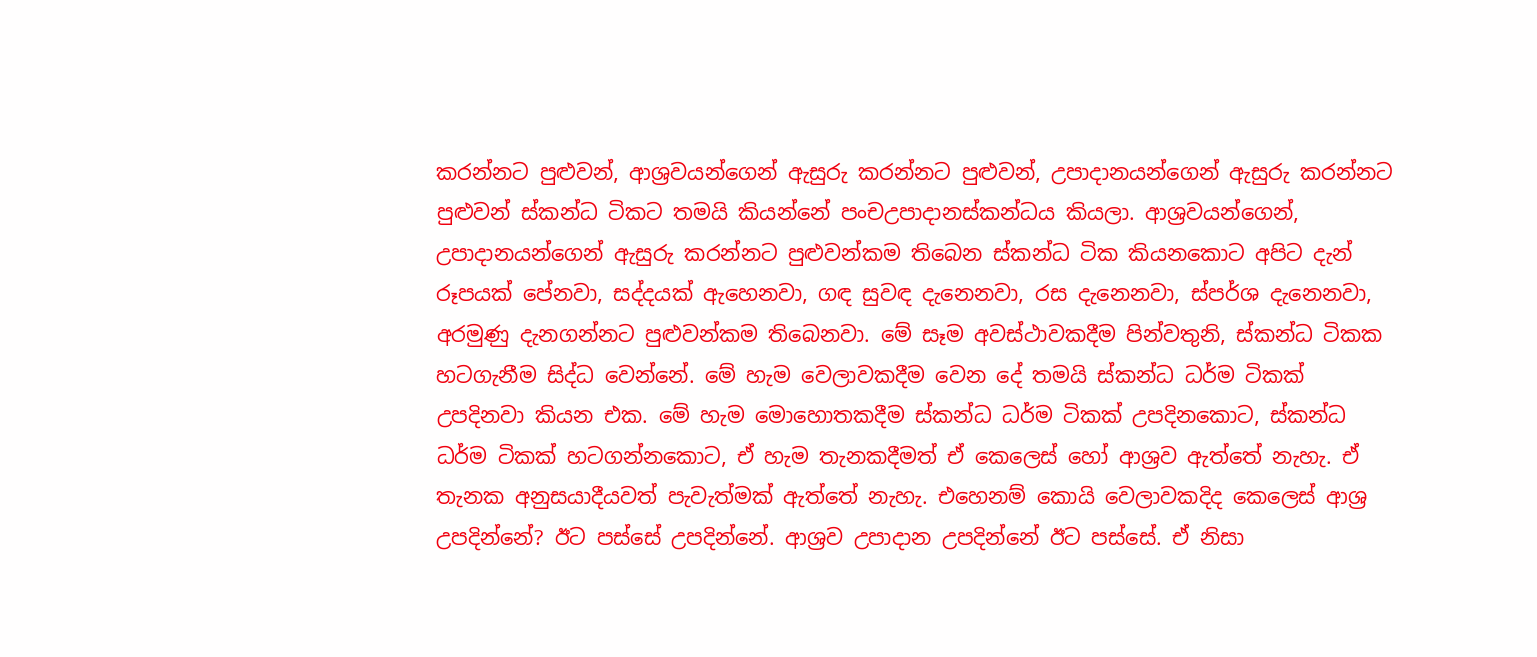කරන්නට පුළුවන්, ආශ්‍රවයන්ගෙන් ඇසුරු කරන්නට පුළුවන්, උපාදානයන්ගෙන් ඇසුරු කරන්නට පුළුවන් ස්කන්ධ ටිකට තමයි කියන්නේ පංචඋපාදානස්කන්ධය කියලා. ආශ්‍රවයන්ගෙන්, උපාදානයන්ගෙන් ඇසුරු කරන්නට පුළුවන්කම තිබෙන ස්කන්ධ ටික කියනකොට අපිට දැන් රූපයක් පේනවා, සද්දයක් ඇහෙනවා, ගඳ සුවඳ දැනෙනවා, රස දැනෙනවා, ස්පර්ශ දැනෙනවා, අරමුණු දැනගන්නට පුළුවන්කම තිබෙනවා. මේ සෑම අවස්ථාවකදීම පින්වතුනි, ස්කන්ධ ටිකක හටගැනීම සිද්ධ වෙන්නේ. මේ හැම වෙලාවකදීම වෙන දේ තමයි ස්කන්ධ ධර්ම ටිකක් උපදිනවා කියන එක. මේ හැම මොහොතකදීම ස්කන්ධ ධර්ම ටිකක් උපදිනකොට, ස්කන්ධ ධර්ම ටිකක් හටගන්නකොට, ඒ හැම තැනකදීමත් ඒ කෙලෙස් හෝ ආශ්‍රව ඇත්තේ නැහැ. ඒ තැනක අනුසයාදීයවත් පැවැත්මක් ඇත්තේ නැහැ. එහෙනම් කොයි වෙලාවකදිද කෙලෙස් ආශ්‍ර උපදින්නේ? ඊට පස්සේ උපදින්නේ. ආශ්‍රව උපාදාන උපදින්නේ ඊට පස්සේ. ඒ නිසා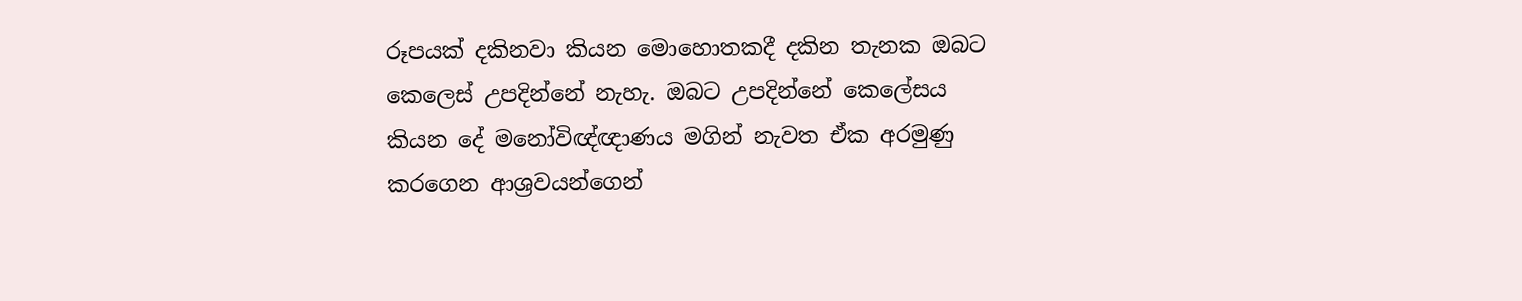රූපයක් දකිනවා කියන මොහොතකදී දකින තැනක ඔබට කෙලෙස් උපදින්නේ නැහැ. ඔබට උපදින්නේ කෙලේසය කියන දේ මනෝවිඥ්ඥාණය මගින් නැවත ඒක අරමුණු කරගෙන ආශ්‍රවයන්ගෙන්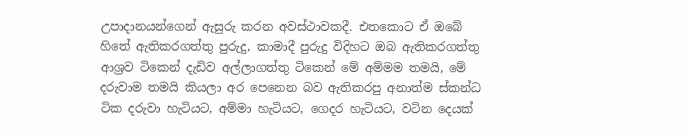උපාදානයන්ගෙන් ඇසුරු කරන අවස්ථාවකදී. එතකොට ඒ ඔබේ හිතේ ඇතිකරගත්තු පුරුදු, කාමාදී පුරුදු විදිහට ඔබ ඇතිකරගත්තු ආශ්‍රව ටිකෙන් දැඩිව අල්ලාගත්තු ටිකෙන් මේ අම්මම තමයි, මේ දරුවාම තමයි කියලා අර පෙනෙන බව ඇතිකරපු අනාත්ම ස්කන්ධ ටික දරුවා හැටියට, අම්මා හැටියට, ගෙදර හැටියට, වටින දෙයක්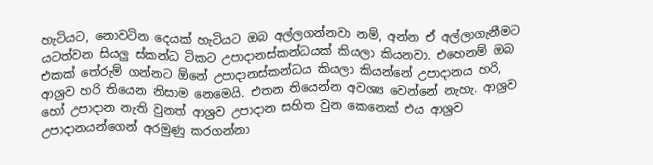හැටියට, නොවටින දෙයක් හැටියට ඔබ අල්ලගන්නවා නම්, අන්න ඒ අල්ලාගැනීමට යටත්වන සියලු ස්කන්ධ ටිකට උපාදානස්කන්ධයක් කියලා කියනවා. එහෙනම් ඔබ එකක් තේරුම් ගන්නට ඕනේ උපාදානස්කන්ධය කියලා කියන්නේ උපාදානය හරි, ආශ්‍රව හරි තියෙන නිසාම නෙමෙයි. එතන තියෙන්න අවශ්‍ය වෙන්නේ නැහැ. ආශ්‍රව හෝ උපාදාන නැති වුනත් ආශ්‍රව උපාදාන සහිත වුන කෙනෙක් එය ආශ්‍රව උපාදානයන්ගෙන් අරමුණු කරගන්නා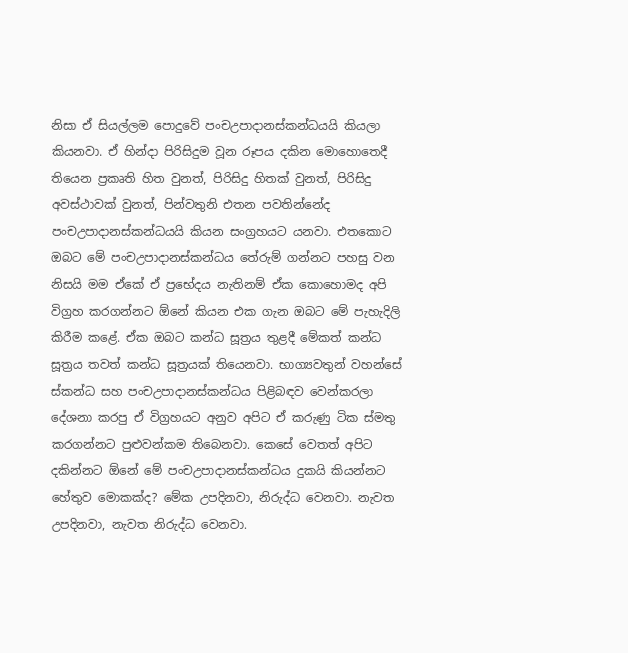නිසා ඒ සියල්ලම පොදුවේ පංචඋපාදානස්කන්ධයයි කියලා කියනවා. ඒ හින්දා පිරිසිදුම වූන රූපය දකින මොහොතෙදී තියෙන ප්‍රකෘති හිත වුනත්, පිරිසිදු හිතක් වුනත්, පිරිසිදු අවස්ථාවක් වුනත්, පින්වතුනි එතන පවතින්නේද පංචඋපාදානස්කන්ධයයි කියන සංග්‍රහයට යනවා. එතකොට ඔබට මේ පංචඋපාදානස්කන්ධය තේරුම් ගන්නට පහසු වන නිසයි මම ඒකේ ඒ ප්‍රභේදය නැතිනම් ඒක කොහොමද අපි විග්‍රහ කරගන්නට ඕනේ කියන එක ගැන ඔබට මේ පැහැදිලි කිරීම කළේ. ඒක ඔබට කන්ධ සූත්‍රය තුළදී මේකත් කන්ධ සූත්‍රය තවත් කන්ධ සූත්‍රයක් තියෙනවා. භාග්‍යවතුන් වහන්සේ ස්කන්ධ සහ පංචඋපාදානස්කන්ධය පිළිබඳව වෙන්කරලා දේශනා කරපු ඒ විග්‍රහයට අනුව අපිට ඒ කරුණු ටික ස්මතු කරගන්නට පුළුවන්කම තිබෙනවා. කෙසේ වෙතත් අපිට දකින්නට ඕනේ මේ පංචඋපාදානස්කන්ධය දුකයි කියන්නට හේතුව මොකක්ද? මේක උපදිනවා, නිරුද්ධ වෙනවා. නැවත උපදිනවා, නැවත නිරුද්ධ වෙනවා.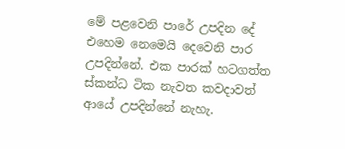මේ පළවෙනි පාරේ උපදින දේ එහෙම නෙමෙයි දෙවෙනි පාර උපදින්නේ. එක පාරක් හටගත්ත ස්කන්ධ ටික නැවත කවදාවත් ආයේ උපදින්නේ නැහැ.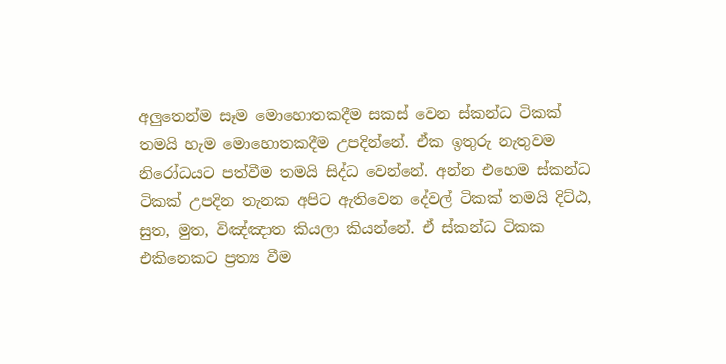අලුතෙන්ම සෑම මොහොතකදීම සකස් වෙන ස්කන්ධ ටිකක් තමයි හැම මොහොතකදීම උපදින්නේ. ඒක ඉතුරු නැතුවම නිරෝධයට පත්වීම තමයි සිද්ධ වෙන්නේ. අන්න එහෙම ස්කන්ධ ටිකක් උපදින තැනක අපිට ඇතිවෙන දේවල් ටිකක් තමයි දිට්ඨ, සුත, මුත, විඤ්ඤාත කියලා කියන්නේ. ඒ ස්කන්ධ ටිකක එකිනෙකට ප්‍රත්‍ය වීම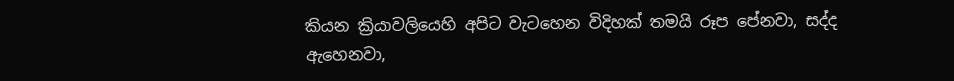කියන ක්‍රියාවලියෙහි අපිට වැටහෙන විදිහක් තමයි රූප පේනවා, සද්ද ඇහෙනවා,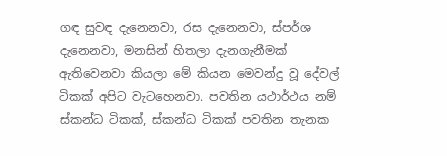ගඳ සුවඳ දැනෙනවා, රස දැනෙනවා, ස්පර්ශ දැනෙනවා, මනසින් හිතලා දැනගැනීමක් ඇතිවෙනවා කියලා මේ කියන මෙවන්දු වූ දේවල් ටිකක් අපිට වැටහෙනවා. පවතින යථාර්ථය නම් ස්කන්ධ ටිකක්, ස්කන්ධ ටිකක් පවතින තැනක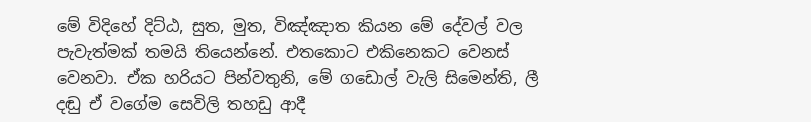මේ විදිහේ දිට්ඨ, සුත, මුත, විඤ්ඤාත කියන මේ දේවල් වල පැවැත්මක් තමයි තියෙන්නේ. එතකොට එකිනෙකට වෙනස් වෙනවා. ඒක හරියට පින්වතුනි, මේ ගඩොල් වැලි සිමෙන්ති, ලී දඬු ඒ වගේම සෙවිලි තහඩු ආදී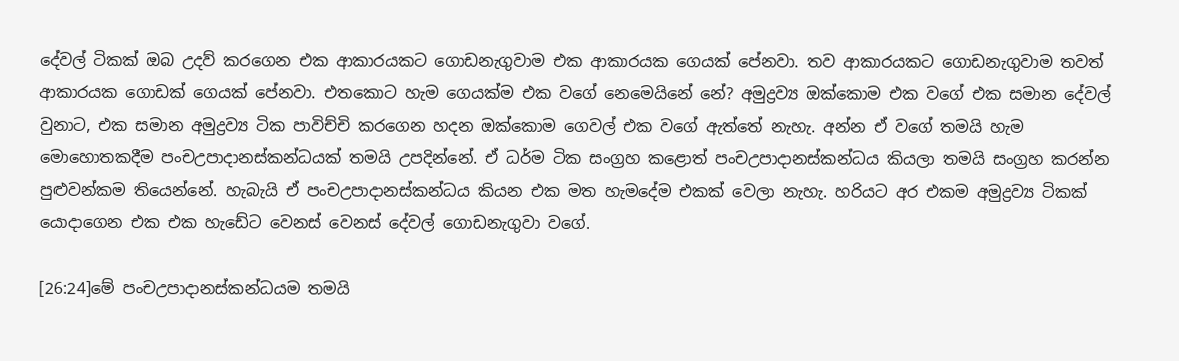දේවල් ටිකක් ඔබ උදව් කරගෙන එක ආකාරයකට ගොඩනැගුවාම එක ආකාරයක ගෙයක් පේනවා. තව ආකාරයකට ගොඩනැගුවාම තවත් ආකාරයක ගොඩක් ගෙයක් පේනවා. එතකොට හැම ගෙයක්ම එක වගේ නෙමෙයිනේ නේ? අමුද්‍රව්‍ය ඔක්කොම එක වගේ එක සමාන දේවල් වුනාට, එක සමාන අමුද්‍රව්‍ය ටික පාවිච්චි කරගෙන හදන ඔක්කොම ගෙවල් එක වගේ ඇත්තේ නැහැ. අන්න ඒ වගේ තමයි හැම මොහොතකදීම පංචඋපාදානස්කන්ධයක් තමයි උපදින්නේ. ඒ ධර්ම ටික සංග්‍රහ කළොත් පංචඋපාදානස්කන්ධය කියලා තමයි සංග්‍රහ කරන්න පුළුවන්කම තියෙන්නේ. හැබැයි ඒ පංචඋපාදානස්කන්ධය කියන එක මත හැමදේම එකක් වෙලා නැහැ. හරියට අර එකම අමුද්‍රව්‍ය ටිකක් යොදාගෙන එක එක හැඩේට වෙනස් වෙනස් දේවල් ගොඩනැගුවා වගේ.

[26:24]මේ පංචඋපාදානස්කන්ධයම තමයි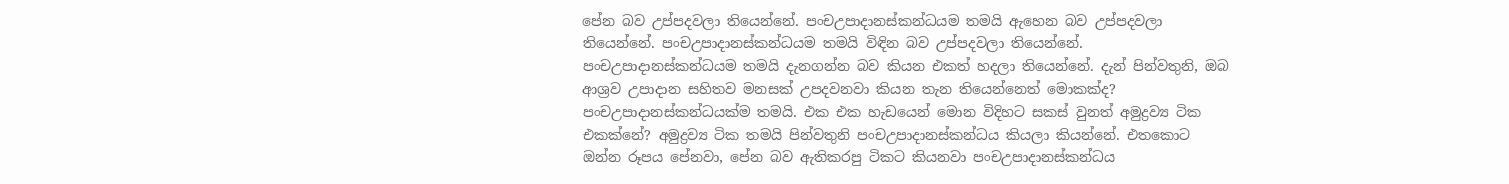පේන බව උප්පදවලා තියෙන්නේ. පංචඋපාදානස්කන්ධයම තමයි ඇහෙන බව උප්පදවලා තියෙන්නේ. පංචඋපාදානස්කන්ධයම තමයි විඳින බව උප්පදවලා තියෙන්නේ. පංචඋපාදානස්කන්ධයම තමයි දැනගන්න බව කියන එකත් හදලා තියෙන්නේ. දැන් පින්වතුනි, ඔබ ආශ්‍රව උපාදාන සහිතව මනසක් උපදවනවා කියන තැන තියෙන්නෙත් මොකක්ද? පංචඋපාදානස්කන්ධයක්ම තමයි. එක එක හැඩයෙන් මොන විදිහට සකස් වුනත් අමුද්‍රව්‍ය ටික එකක්නේ? අමුද්‍රව්‍ය ටික තමයි පින්වතුනි පංචඋපාදානස්කන්ධය කියලා කියන්නේ. එතකොට ඔන්න රූපය පේනවා, පේන බව ඇතිකරපු ටිකට කියනවා පංචඋපාදානස්කන්ධය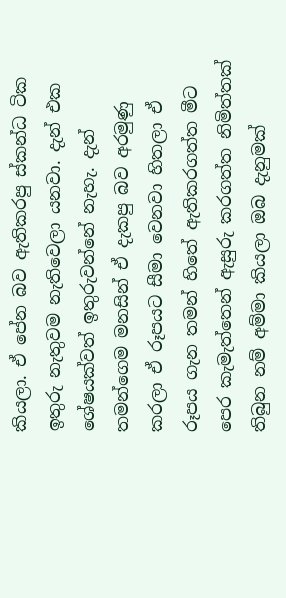කියලා. ඒ පේන බව ඇතිකරපු ස්කන්ධ ටික ඉතුරු නැතුවම නැතිවෙලා යනවා. දැන් එක ශේෂයක්වත් ඉතුරුවන්නේ නැහැ. දැන් තමන්ගෙම මනසින් ඒ දැකපු බව අරමුණු කරලා ඒ රූපයට සීමා වෙනවා හිතලා ඒ රූපය ගැන තමන් හිතේ ඇතිකරගත්ත මීට පෙර කැමැත්තෙන් ඇසුරු කරගත්ත නිමිත්තක් තිබුන නම් අම්මා කියලා ඔබ දැනුමක්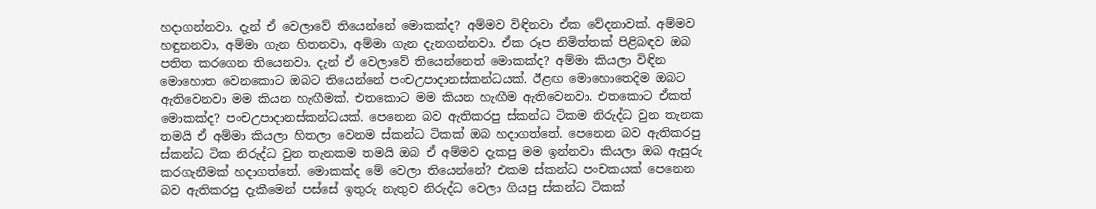හදාගන්නවා. දැන් ඒ වෙලාවේ තියෙන්නේ මොකක්ද? අම්මව විඳිනවා ඒක වේදනාවක්. අම්මව හඳුනනවා, අම්මා ගැන හිතනවා, අම්මා ගැන දැනගන්නවා. ඒක රූප නිමිත්තක් පිළිබඳව ඔබ පතිත කරගෙන තියෙනවා. දැන් ඒ වෙලාවේ තියෙන්නෙත් මොකක්ද? අම්මා කියලා විඳින මොහොත වෙනකොට ඔබට තියෙන්නේ පංචඋපාදානස්කන්ධයක්. ඊළඟ මොහොතෙදිම ඔබට ඇතිවෙනවා මම කියන හැඟීමක්. එතකොට මම කියන හැඟීම ඇතිවෙනවා. එතකොට ඒකත් මොකක්ද? පංචඋපාදානස්කන්ධයක්. පෙනෙන බව ඇතිකරපු ස්කන්ධ ටිකම නිරුද්ධ වුන තැනක තමයි ඒ අම්මා කියලා හිතලා වෙනම ස්කන්ධ ටිකක් ඔබ හදාගත්තේ. පෙනෙන බව ඇතිකරපු ස්කන්ධ ටික නිරුද්ධ වුන තැනකම තමයි ඔබ ඒ අම්මව දැකපු මම ඉන්නවා කියලා ඔබ ඇසුරු කරගැනීමක් හදාගත්තේ. මොකක්ද මේ වෙලා තියෙන්නේ? එකම ස්කන්ධ පංචකයක් පෙනෙන බව ඇතිකරපු දැකීමෙන් පස්සේ ඉතුරු නැතුව නිරුද්ධ වෙලා ගියපු ස්කන්ධ ටිකක්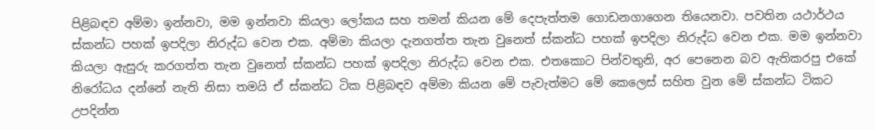පිළිබඳව අම්මා ඉන්නවා, මම ඉන්නවා කියලා ලෝකය සහ තමන් කියන මේ දෙපැත්තම ගොඩනගාගෙන තියෙනවා. පවතින යථාර්ථය ස්කන්ධ පහක් ඉපදිලා නිරුද්ධ වෙන එක. අම්මා කියලා දැනගත්ත තැන වුනෙත් ස්කන්ධ පහක් ඉපදිලා නිරුද්ධ වෙන එක. මම ඉන්නවා කියලා ඇසුරු කරගත්ත තැන වුනෙත් ස්කන්ධ පහක් ඉපදිලා නිරුද්ධ වෙන එක. එතකොට පින්වතුනි, අර පෙනෙන බව ඇතිකරපු එකේ නිරෝධය දන්නේ නැති නිසා තමයි ඒ ස්කන්ධ ටික පිළිබඳව අම්මා කියන මේ පැවැත්මට මේ කෙලෙස් සහිත වුන මේ ස්කන්ධ ටිකට උපදින්න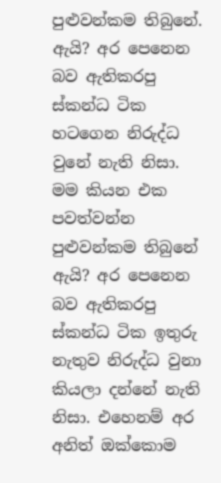පුළුවන්කම තිබුනේ. ඇයි? අර පෙනෙන බව ඇතිකරපු ස්කන්ධ ටික හටගෙන නිරුද්ධ වුනේ නැති නිසා. මම කියන එක පවත්වන්න පුළුවන්කම තිබුනේ ඇයි? අර පෙනෙන බව ඇතිකරපු ස්කන්ධ ටික ඉතුරු නැතුව නිරුද්ධ වුනා කියලා දන්නේ නැති නිසා. එහෙනම් අර අනිත් ඔක්කොම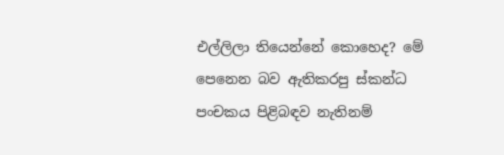එල්ලිලා තියෙන්නේ කොහෙද? මේ පෙනෙන බව ඇතිකරපු ස්කන්ධ පංචකය පිළිබඳව නැතිනම්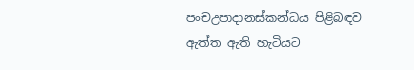පංචඋපාදානස්කන්ධය පිළිබඳව ඇත්ත ඇති හැටියට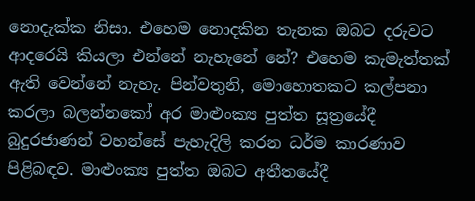නොදැක්ක නිසා. එහෙම නොදකින තැනක ඔබට දරුවට ආදරෙයි කියලා එන්නේ නැහැනේ නේ? එහෙම කැමැත්තක් ඇති වෙන්නේ නැහැ. පින්වතුනි, මොහොතකට කල්පනා කරලා බලන්නකෝ අර මාළුංක්‍ය පුත්ත සූත්‍රයේදී බුදුරජාණන් වහන්සේ පැහැදිලි කරන ධර්ම කාරණාව පිළිබඳව. මාළුංක්‍ය පුත්ත ඔබට අතීතයේදී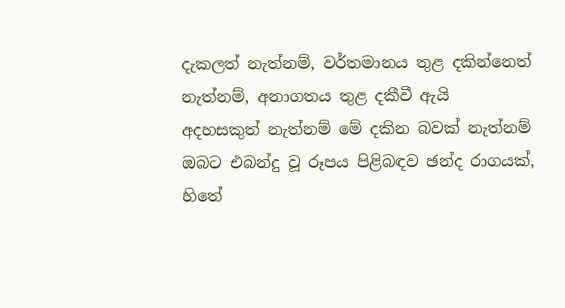දැකලත් නැත්නම්, වර්තමානය තුළ දකින්නෙත් නැත්නම්, අනාගතය තුළ දකීවී ඇයි අදහසකුත් නැත්නම් මේ දකින බවක් නැත්නම් ඔබට එබන්දු වූ රූපය පිළිබඳව ඡන්ද රාගයක්, හිතේ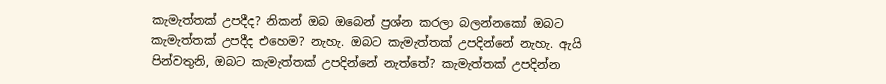කැමැත්තක් උපදීද? නිකන් ඔබ ඔබෙන් ප්‍රශ්න කරලා බලන්නකෝ ඔබට කැමැත්තක් උපදීද එහෙම? නැහැ. ඔබට කැමැත්තක් උපදින්නේ නැහැ. ඇයි පින්වතුනි, ඔබට කැමැත්තක් උපදින්නේ නැත්තේ? කැමැත්තක් උපදින්න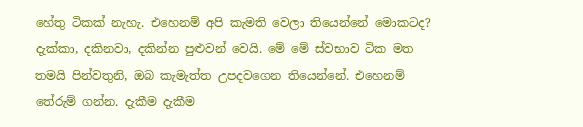හේතු ටිකක් නැහැ. එහෙනම් අපි කැමති වෙලා තියෙන්නේ මොකටද? දැක්කා, දකිනවා, දකින්න පුළුවන් වෙයි. මේ මේ ස්වභාව ටික මත තමයි පින්වතුනි, ඔබ කැමැත්ත උපදවගෙන තියෙන්නේ. එහෙනම් තේරුම් ගන්න. දැකීම දැකීම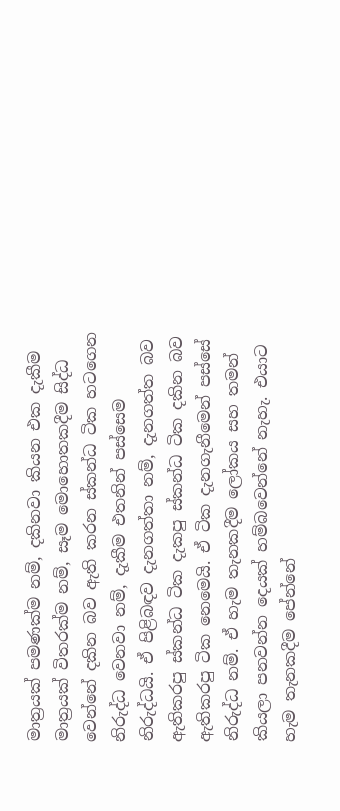මාත්‍රයක් පමණක්ම නම්, දකිනවා කියන එක දැකීම මාත්‍රයක් විතරක්ම නම්, සෑම මොහොතකදීම සිද්ධ වෙන්නේ දකින බව ඇති කරන ස්කන්ධ ටික හටගෙන නිරුද්ධ වෙනවා නම්, දැකීම එතනින් පස්සෙම නිරුද්ධයි. ඒ පිළිබඳව දැනගත්තා නම්, දැනගත්ත බව ඇතිකරපු ස්කන්ධ ටික දැකපු ස්කන්ධ ටික දකින බව ඇතිකරපු ටික නෙමෙයි. ඒ ටික දැනගැනීමෙන් පස්සේ නිරුද්ධ නම්. ඒ හැම තැනකදීම ලෝකය සහ තමන් කියලා පනවන්න දෙයක් හම්බවෙන්නේ නැහැ. එයාට හැම තැනකදීම පේන්නේ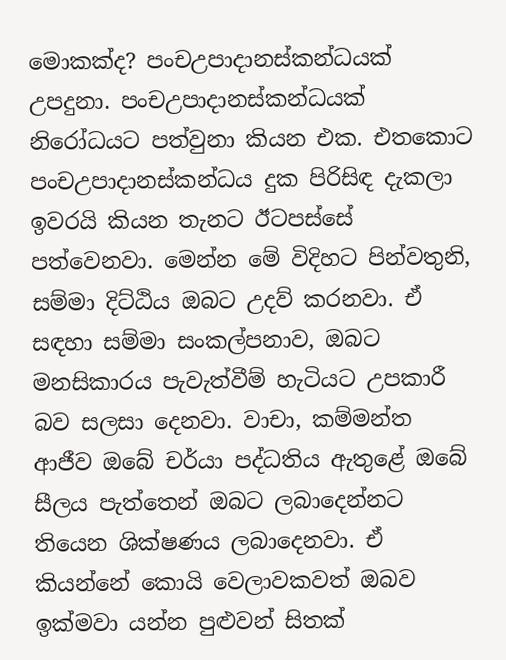මොකක්ද? පංචඋපාදානස්කන්ධයක් උපදුනා. පංචඋපාදානස්කන්ධයක් නිරෝධයට පත්වුනා කියන එක. එතකොට පංචඋපාදානස්කන්ධය දුක පිරිසිඳ දැකලා ඉවරයි කියන තැනට ඊටපස්සේ පත්වෙනවා. මෙන්න මේ විදිහට පින්වතුනි, සම්මා දිට්ඨිය ඔබට උදව් කරනවා. ඒ සඳහා සම්මා සංකල්පනාව, ඔබට මනසිකාරය පැවැත්වීම් හැටියට උපකාරී බව සලසා දෙනවා. වාචා, කම්මන්ත ආජීව ඔබේ චර්යා පද්ධතිය ඇතුළේ ඔබේ සීලය පැත්තෙන් ඔබට ලබාදෙන්නට තියෙන ශික්ෂණය ලබාදෙනවා. ඒ කියන්නේ කොයි වෙලාවකවත් ඔබව ඉක්මවා යන්න පුළුවන් සිතක්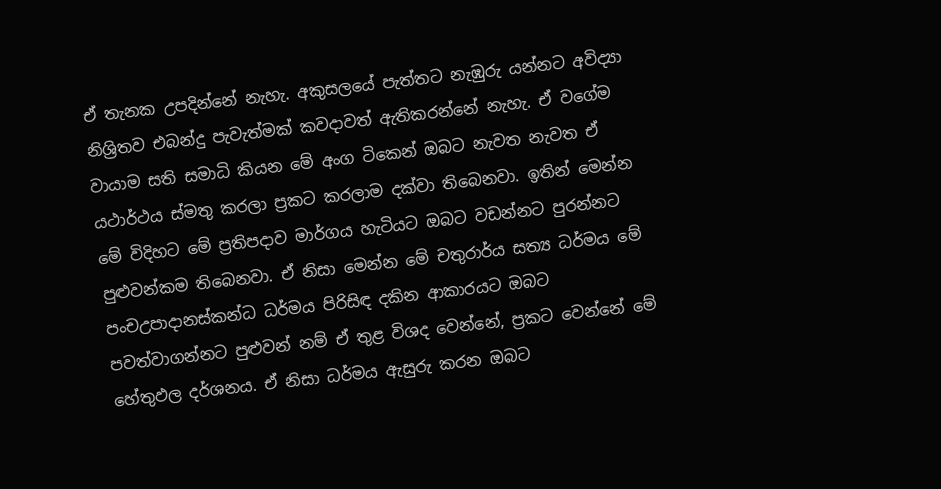ඒ තැනක උපදින්නේ නැහැ. අකුසලයේ පැත්තට නැඹුරු යන්නට අවිද්‍යා නිශ්‍රිතව එබන්දු පැවැත්මක් කවදාවත් ඇතිකරන්නේ නැහැ. ඒ වගේම වායාම සති සමාධි කියන මේ අංග ටිකෙන් ඔබට නැවත නැවත ඒ යථාර්ථය ස්මතු කරලා ප්‍රකට කරලාම දක්වා තිබෙනවා. ඉතින් මෙන්න මේ විදිහට මේ ප්‍රතිපදාව මාර්ගය හැටියට ඔබට වඩන්නට පුරන්නට පුළුවන්කම තිබෙනවා. ඒ නිසා මෙන්න මේ චතුරාර්ය සත්‍ය ධර්මය මේ පංචඋපාදානස්කන්ධ ධර්මය පිරිසිඳ දකින ආකාරයට ඔබට පවත්වාගන්නට පුළුවන් නම් ඒ තුළ විශද වෙන්නේ, ප්‍රකට වෙන්නේ මේ හේතුඵල දර්ශනය. ඒ නිසා ධර්මය ඇසුරු කරන ඔබට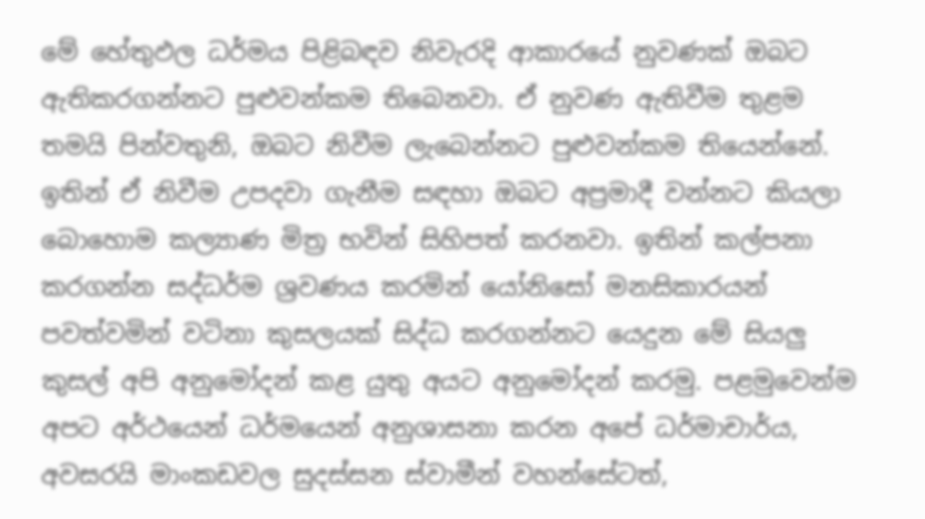මේ හේතුඵල ධර්මය පිළිබඳව නිවැරදි ආකාරයේ නුවණක් ඔබට ඇතිකරගන්නට පුළුවන්කම තිබෙනවා. ඒ නුවණ ඇතිවීම තුළම තමයි පින්වතුනි, ඔබට නිවීම ලැබෙන්නට පුළුවන්කම තියෙන්නේ. ඉතින් ඒ නිවීම උපදවා ගැනීම සඳහා ඔබට අප්‍රමාදී වන්නට කියලා බොහොම කල්‍යාණ මිත්‍ර භවින් සිහිපත් කරනවා. ඉතින් කල්පනා කරගන්න සද්ධර්ම ශ්‍රවණය කරමින් යෝනිසෝ මනසිකාරයන් පවත්වමින් වටිනා කුසලයක් සිද්ධ කරගන්නට යෙදුන මේ සියලු කුසල් අපි අනුමෝදන් කළ යුතු අයට අනුමෝදන් කරමු. පළමුවෙන්ම අපට අර්ථයෙන් ධර්මයෙන් අනුශාසනා කරන අපේ ධර්මාචාර්ය, අවසරයි මාංකඩවල සුදස්සන ස්වාමීන් වහන්සේටත්,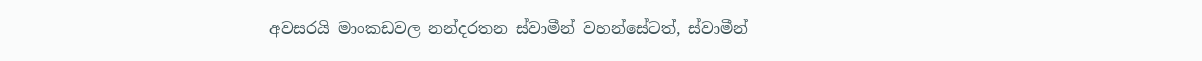අවසරයි මාංකඩවල නන්දරතන ස්වාමීන් වහන්සේටත්, ස්වාමීන්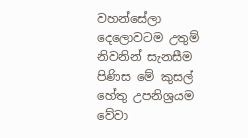වහන්සේලා දෙලොවටම උතුම් නිවනින් සැනසීම පිණිස මේ කුසල් හේතු උපනිශ්‍රයම වේවා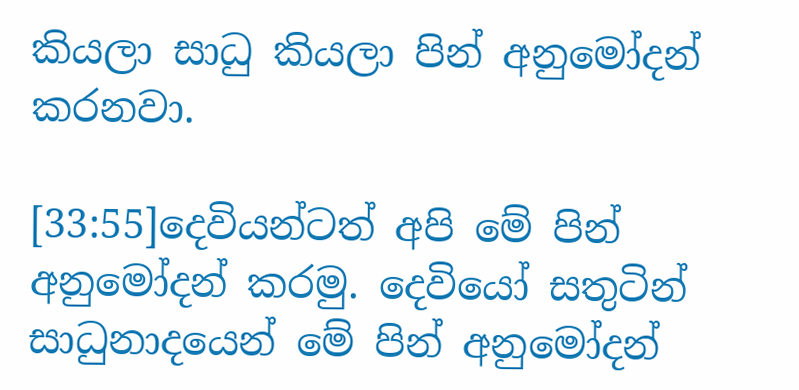කියලා සාධු කියලා පින් අනුමෝදන් කරනවා.

[33:55]දෙවියන්ටත් අපි මේ පින් අනුමෝදන් කරමු. දෙවියෝ සතුටින් සාධුනාදයෙන් මේ පින් අනුමෝදන්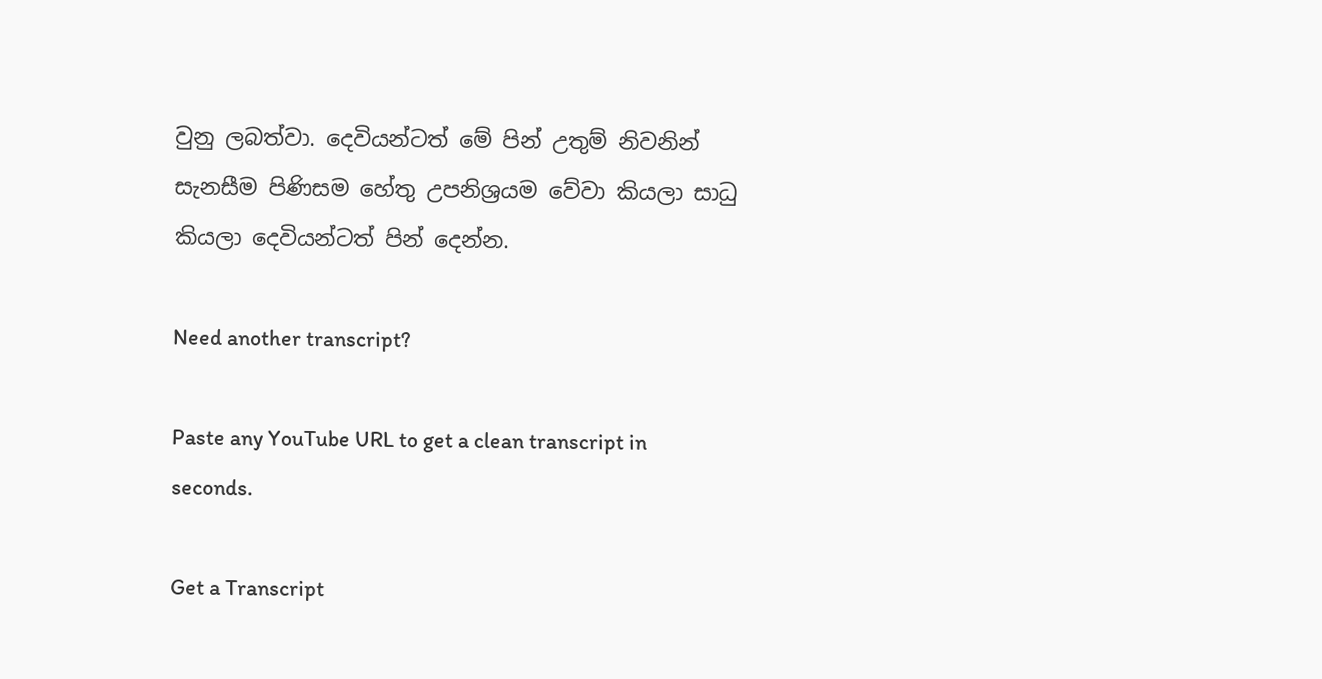වුනු ලබත්වා. දෙවියන්ටත් මේ පින් උතුම් නිවනින් සැනසීම පිණිසම හේතු උපනිශ්‍රයම වේවා කියලා සාධු කියලා දෙවියන්ටත් පින් දෙන්න.

Need another transcript?

Paste any YouTube URL to get a clean transcript in seconds.

Get a Transcript